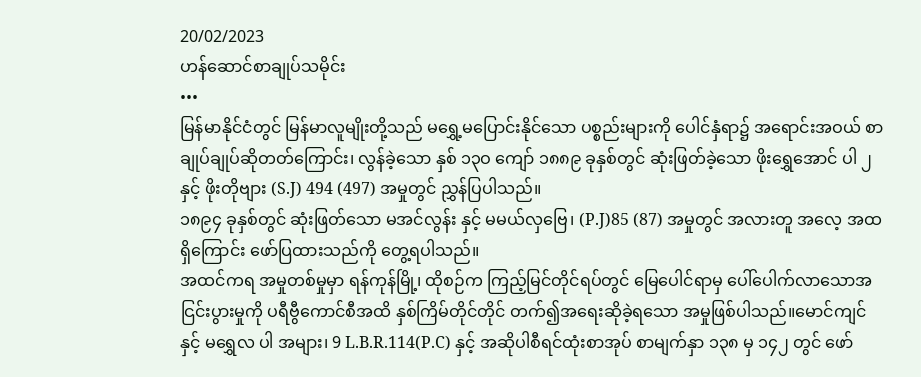20/02/2023
ဟန်ဆောင်စာချုပ်သမိုင်း
•••
မြန်မာနိုင်ငံတွင် မြန်မာလူမျိုးတို့သည် မရွှေ့မပြောင်းနိုင်သော ပစ္စည်းများကို ပေါင်နှံရာ၌ အရောင်းအဝယ် စာချုပ်ချုပ်ဆိုတတ်ကြောင်း၊ လွန်ခဲ့သော နှစ် ၁၃ဝ ကျော် ၁၈၈၉ ခုနှစ်တွင် ဆုံးဖြတ်ခဲ့သော ဖိုးရွှေအောင် ပါ ၂ နှင့် ဖိုးတိုဗျား (S.J) 494 (497) အမှုတွင် ညွှန်ပြပါသည်။
၁၈၉၄ ခုနှစ်တွင် ဆုံးဖြတ်သော မအင်လွန်း နှင့် မမယ်လှဗြေ၊ (P.J)85 (87) အမှုတွင် အလားတူ အလေ့ အထ ရှိကြောင်း ဖော်ပြထားသည်ကို တွေ့ရပါသည်။
အထင်ကရ အမှုတစ်မှုမှာ ရန်ကုန်မြို့၊ ထိုစဉ်က ကြည့်မြင်တိုင်ရပ်တွင် မြေပေါင်ရာမှ ပေါ်ပေါက်လာသောအငြင်းပွားမှုကို ပရီဗွီကောင်စီအထိ နှစ်ကြိမ်တိုင်တိုင် တက်၍အရေးဆိုခဲ့ရသော အမှုဖြစ်ပါသည်။မောင်ကျင် နှင့် မရွှေလ ပါ အများ၊ 9 L.B.R.114(P.C) နှင့် အဆိုပါစီရင်ထုံးစာအုပ် စာမျက်နှာ ၁၃၈ မှ ၁၄၂ တွင် ဖော်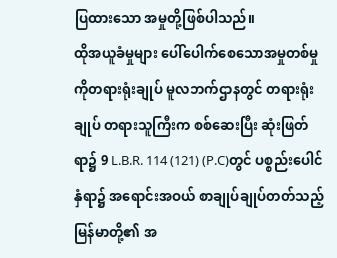ပြထားသော အမှုတို့ဖြစ်ပါသည်။
ထိုအယူခံမှုများ ပေါ်ပေါက်စေသောအမှုတစ်မှုကိုတရားရုံးချုပ် မူလဘက်ဌာနတွင် တရားရုံးချုပ် တရားသူကြီးက စစ်ဆေးပြီး ဆုံးဖြတ်ရာ၌ 9 L.B.R. 114 (121) (P.C)တွင် ပစ္စည်းပေါင်နှံရာ၌ အရောင်းအဝယ် စာချုပ်ချုပ်တတ်သည့် မြန်မာတို့၏ အ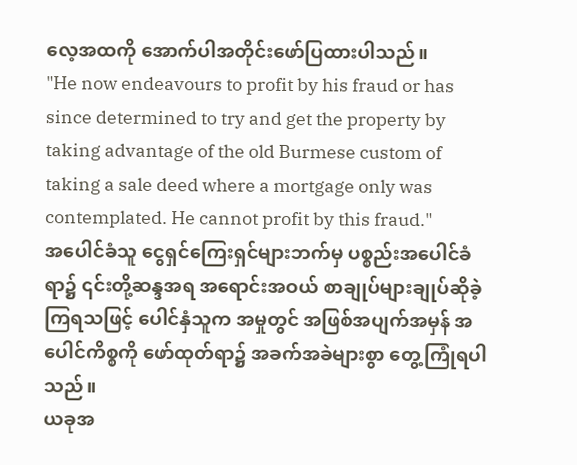လေ့အထကို အောက်ပါအတိုင်းဖော်ပြထားပါသည်။
"He now endeavours to profit by his fraud or has since determined to try and get the property by taking advantage of the old Burmese custom of taking a sale deed where a mortgage only was contemplated. He cannot profit by this fraud."
အပေါင်ခံသူ ငွေရှင်ကြေးရှင်များဘက်မှ ပစ္စည်းအပေါင်ခံရာ၌ ၎င်းတို့ဆန္ဒအရ အရောင်းအဝယ် စာချုပ်များချုပ်ဆိုခဲ့ကြရသဖြင့် ပေါင်နှံသူက အမှုတွင် အဖြစ်အပျက်အမှန် အပေါင်ကိစ္စကို ဖော်ထုတ်ရာ၌ အခက်အခဲများစွာ တွေ့ကြုံရပါသည်။
ယခုအ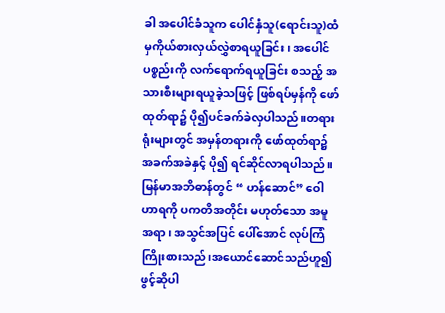ခါ အပေါင်ခံသူက ပေါင်နှံသူ(ရောင်းသူ)ထံမှကိုယ်စားလှယ်လွှဲစာရယူခြင်း၊ အပေါင်ပစ္စည်းကို လက်ရောက်ရယူခြင်း စသည့် အသားစီးများရယူခဲ့သဖြင့် ဖြစ်ရပ်မှန်ကို ဖော်ထုတ်ရာ၌ ပို၍ပင်ခက်ခဲလှပါသည်။တရားရုံးများတွင် အမှန်တရားကို ဖော်ထုတ်ရာ၌ အခက်အခဲနှင့် ပို၍ ရင်ဆိုင်လာရပါသည်။
မြန်မာအဘိဓာန်တွင် “ ဟန်ဆောင်” ဝေါဟာရကို ပကတိအတိုင်း မဟုတ်သော အမူအရာ၊ အသွင်အပြင် ပေါ်အောင် လုပ်ကြံကြိုးစားသည်၊အယောင်ဆောင်သည်ဟူ၍ ဖွင့်ဆိုပါ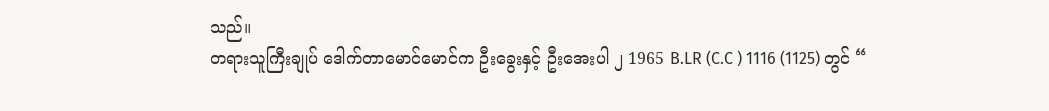သည်။
တရားသူကြီးချုပ် ဒေါက်တာမောင်မောင်က ဦးခွေးနှင့် ဦးအေးပါ ၂ 1965 B.LR (C.C ) 1116 (1125) တွင် “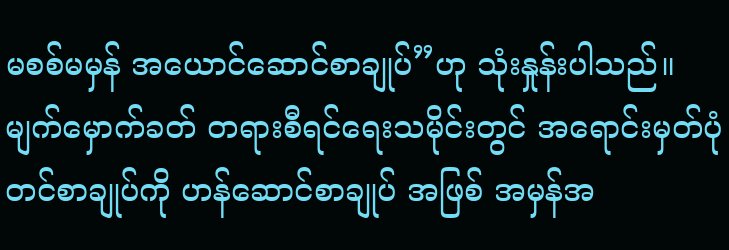မစစ်မမှန် အယောင်ဆောင်စာချုပ်”ဟု သုံးနှုန်းပါသည်။
မျက်မှောက်ခတ် တရားစီရင်ရေးသမိုင်းတွင် အရောင်းမှတ်ပုံတင်စာချုပ်ကို ဟန်ဆောင်စာချုပ် အဖြစ် အမှန်အ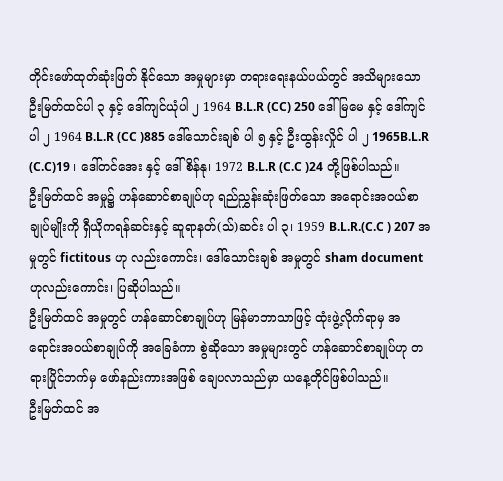တိုင်းဖော်ထုတ်ဆုံးဖြတ် နိုင်သော အမှုများမှာ တရားရေးနယ်ပယ်တွင် အသိများသော ဦးမြတ်ထင်ပါ ၃ နှင့် ဒေါ်ကျင်ယုံပါ ၂ 1964 B.L.R (CC) 250 ဒေါ်မြမေ နှင့် ဒေါ်ကျင်ပါ ၂ 1964 B.L.R (CC )885 ဒေါ်သောင်းချစ် ပါ ၅ နှင့် ဦးထွန်းလှိုင် ပါ ၂ 1965B.L.R (C.C)19 ၊ ဒေါ်တင်အေး နှင့် ဒေါ်စိန်နု၊ 1972 B.L.R (C.C )24 တို့ဖြစ်ပါသည်။
ဦးမြတ်ထင် အမှု၌ ဟန်ဆောင်စာချုပ်ဟု ရည်ညွှန်းဆုံးဖြတ်သော အရောင်းအဝယ်စာချုပ်မျိုးကို ရှီယိုကရန်ဆင်းနှင့် ဆူရာနတ်(သ်)ဆင်း ပါ ၃၊ 1959 B.L.R.(C.C ) 207 အမှုတွင် fictitous ဟု လည်းကောင်း၊ ဒေါ်သောင်းချစ် အမှုတွင် sham document ဟုလည်းကောင်း၊ ပြဆိုပါသည်။
ဦးမြတ်ထင် အမှုတွင် ဟန်ဆောင်စာချုပ်ဟု မြန်မာဘာသာဖြင့် ထုံးဖွဲ့လိုက်ရာမှ အရောင်းအဝယ်စာချုပ်ကို အခြေခံကာ စွဲဆိုသော အမှုများတွင် ဟန်ဆောင်စာချုပ်ဟု တရားပြိုင်ဘက်မှ ဖော်နည်းကားအဖြစ် ချေပလာသည်မှာ ယနေ့တိုင်ဖြစ်ပါသည်။
ဦးမြတ်ထင် အ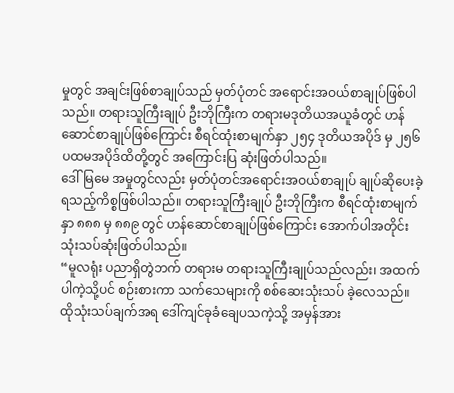မှုတွင် အချင်းဖြစ်စာချုပ်သည် မှတ်ပုံတင် အရောင်းအဝယ်စာချုပ်ဖြစ်ပါသည်။ တရားသူကြီးချုပ် ဦးဘိုကြီးက တရားမဒုတိယအယူခံတွင် ဟန်ဆောင်စာချုပ်ဖြစ်ကြောင်း စီရင်ထုံးစာမျက်နှာ ၂၅၄ ဒုတိယအပိုဒ် မှ ၂၅၆ ပထမအပိုဒ်ထိတို့တွင် အကြောင်းပြ ဆုံးဖြတ်ပါသည်။
ဒေါ်မြမေ အမှုတွင်လည်း မှတ်ပုံတင်အရောင်းအဝယ်စာချုပ် ချုပ်ဆိုပေးခဲ့ရသည့်ကိစ္စဖြစ်ပါသည်။ တရားသူကြီးချုပ် ဦးဘိုကြီးက စီရင်ထုံးစာမျက်နှာ ၈၈၈ မှ ၈၈၉ တွင် ဟန်ဆောင်စာချုပ်ဖြစ်ကြောင်း အောက်ပါအတိုင်း သုံးသပ်ဆုံးဖြတ်ပါသည်။
“မူလရုံး ပညာရှိတွဲဘက် တရားမ တရားသူကြီးချုပ်သည်လည်း၊ အထက်ပါကဲ့သို့ပင် စဉ်းစားကာ သက်သေများကို စစ်ဆေးသုံးသပ် ခဲ့လေသည်။ ထိုသုံးသပ်ချက်အရ ဒေါ်ကျင်ခုခံချေပသကဲ့သို့ အမှန်အား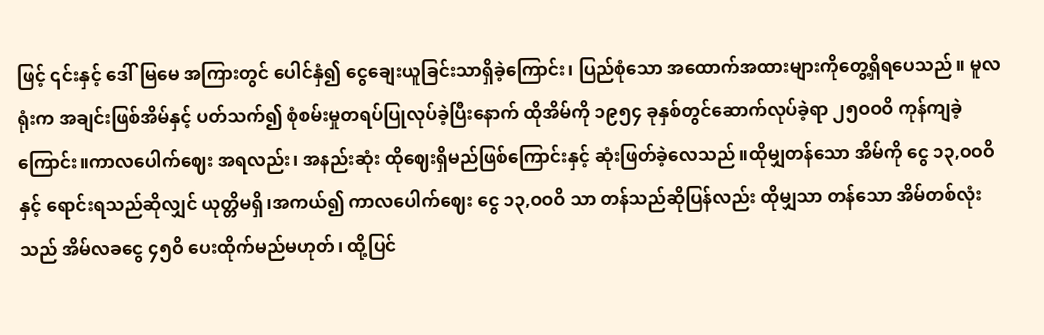ဖြင့် ၎င်းနှင့် ဒေါ်မြမေ အကြားတွင် ပေါင်နှံ၍ ငွေချေးယူခြင်းသာရှိခဲ့ကြောင်း၊ ပြည်စုံသော အထောက်အထားများကိုတွေ့ရှိရပေသည်။ မူလရုံးက အချင်းဖြစ်အိမ်နှင့် ပတ်သက်၍ စုံစမ်းမှုတရပ်ပြုလုပ်ခဲ့ပြီးနောက် ထိုအိမ်ကို ၁၉၅၄ ခုနှစ်တွင်ဆောက်လုပ်ခဲ့ရာ ၂၅ဝဝဝိ ကုန်ကျခဲ့ကြောင်း။ကာလပေါက်ဈေး အရလည်း၊ အနည်းဆုံး ထိုဈေးရှိမည်ဖြစ်ကြောင်းနှင့် ဆုံးဖြတ်ခဲ့လေသည်။ထိုမျှတန်သော အိမ်ကို ငွေ ၁၃,ဝဝဝိ နှင့် ရောင်းရသည်ဆိုလျှင် ယုတ္တိမရှိ၊အကယ်၍ ကာလပေါက်ဈေး ငွေ ၁၃,ဝဝဝိ သာ တန်သည်ဆိုပြန်လည်း ထိုမျှသာ တန်သော အိမ်တစ်လုံးသည် အိမ်လခငွေ ၄၅ဝိ ပေးထိုက်မည်မဟုတ်၊ ထို့ပြင်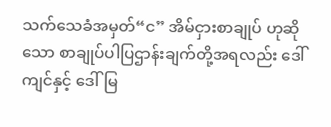သက်သေခံအမှတ်“င” အိမ်ငှားစာချုပ် ဟုဆိုသော စာချုပ်ပါပြဌာန်းချက်တို့အရလည်း ဒေါ်ကျင်နှင့် ဒေါ်မြ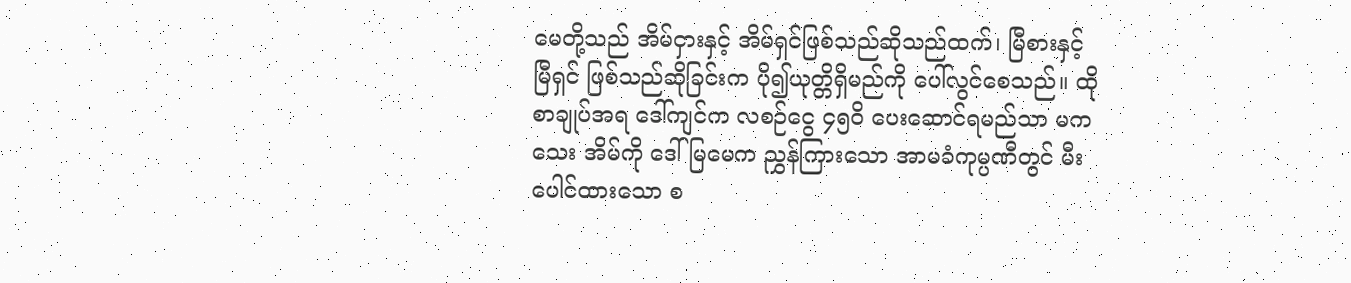မေတို့သည် အိမ်ငှားနှင့် အိမ်ရှင်ဖြစ်သည်ဆိုသည်ထက်၊ မြီစားနှင့် မြီရှင် ဖြစ်သည်ဆိုခြင်းက ပို၍ယုတ္တိရှိမည်ကို ပေါ်လွင်စေသည်။ ထိုစာချုပ်အရ ဒေါ်ကျင်က လစဉ်ငွေ ၄၅ဝိ ပေးဆောင်ရမည်သာ မကသေး အိမ်ကို ဒေါ်မြမေက ညွှန်ကြားသော အာမခံကုမ္ပဏီတွင် မီးပေါင်ထားသော စ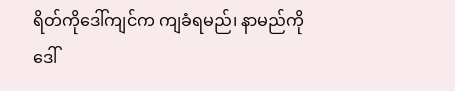ရိတ်ကိုဒေါ်ကျင်က ကျခံရမည်၊ နာမည်ကို ဒေါ်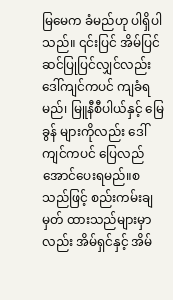မြမေက ခံမည်ဟု ပါရှိပါသည်။ ၎င်းပြင် အိမ်ပြင်ဆင်ပြုပြင်လျှင်လည်း ဒေါ်ကျင်ကပင် ကျခံရမည်၊ မြူနီစီပါယ်နှင့် မြေခွန် များကိုလည်း ဒေါ်ကျင်ကပင် ပြေလည်အောင်ပေးရမည်။စသည်ဖြင့် စည်းကမ်းချမှတ် ထားသည်များမှာလည်း အိမ်ရှင်နှင့် အိမ်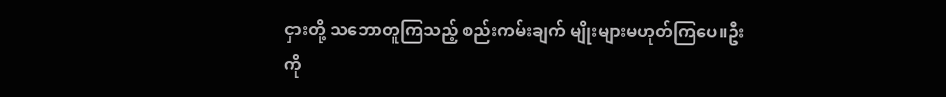ငှားတို့ သဘောတူကြသည့် စည်းကမ်းချက် မျိုးများမဟုတ်ကြပေ။ဦးကို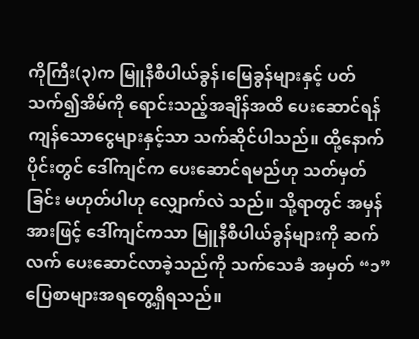ကိုကြီး(၃)က မြူနီစီပါယ်ခွန်၊မြေခွန်များနှင့် ပတ်သက်၍အိမ်ကို ရောင်းသည့်အချိန်အထိ ပေးဆောင်ရန် ကျန်သောငွေများနှင့်သာ သက်ဆိုင်ပါသည်။ ထို့နောက်ပိုင်းတွင် ဒေါ်ကျင်က ပေးဆောင်ရမည်ဟု သတ်မှတ်ခြင်း မဟုတ်ပါဟု လျှောက်လဲ သည်။ သို့ရာတွင် အမှန်အားဖြင့် ဒေါ်ကျင်ကသာ မြူနီစီပါယ်ခွန်များကို ဆက်လက် ပေးဆောင်လာခဲ့သည်ကို သက်သေခံ အမှတ် “၁”ပြေစာများအရတွေ့ရှိရသည်။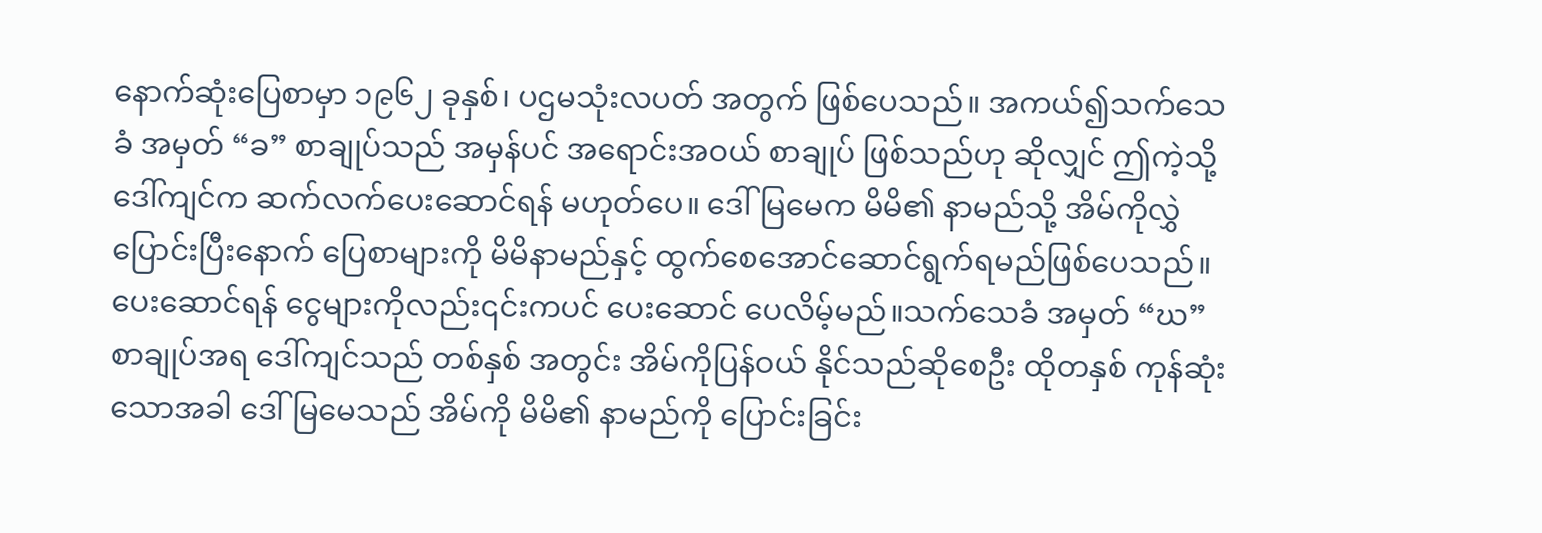နောက်ဆုံးပြေစာမှာ ၁၉၆၂ ခုနှစ်၊ ပဌမသုံးလပတ် အတွက် ဖြစ်ပေသည်။ အကယ်၍သက်သေခံ အမှတ် “ခ” စာချုပ်သည် အမှန်ပင် အရောင်းအဝယ် စာချုပ် ဖြစ်သည်ဟု ဆိုလျှင် ဤကဲ့သို့ ဒေါ်ကျင်က ဆက်လက်ပေးဆောင်ရန် မဟုတ်ပေ။ ဒေါ်မြမေက မိမိ၏ နာမည်သို့ အိမ်ကိုလွှဲပြောင်းပြီးနောက် ပြေစာများကို မိမိနာမည်နှင့် ထွက်စေအောင်ဆောင်ရွက်ရမည်ဖြစ်ပေသည်။ပေးဆောင်ရန် ငွေများကိုလည်း၎င်းကပင် ပေးဆောင် ပေလိမ့်မည်။သက်သေခံ အမှတ် “ဃ” စာချုပ်အရ ဒေါ်ကျင်သည် တစ်နှစ် အတွင်း အိမ်ကိုပြန်ဝယ် နိုင်သည်ဆိုစေဦး ထိုတနှစ် ကုန်ဆုံးသောအခါ ဒေါ်မြမေသည် အိမ်ကို မိမိ၏ နာမည်ကို ပြောင်းခြင်း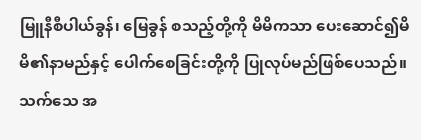မြူနီစီပါယ်ခွန်၊ မြေခွန် စသည့်တို့ကို မိမိကသာ ပေးဆောင်၍မိမိ၏နာမည်နှင့် ပေါက်စေခြင်းတို့ကို ပြုလုပ်မည်ဖြစ်ပေသည်။သက်သေ အ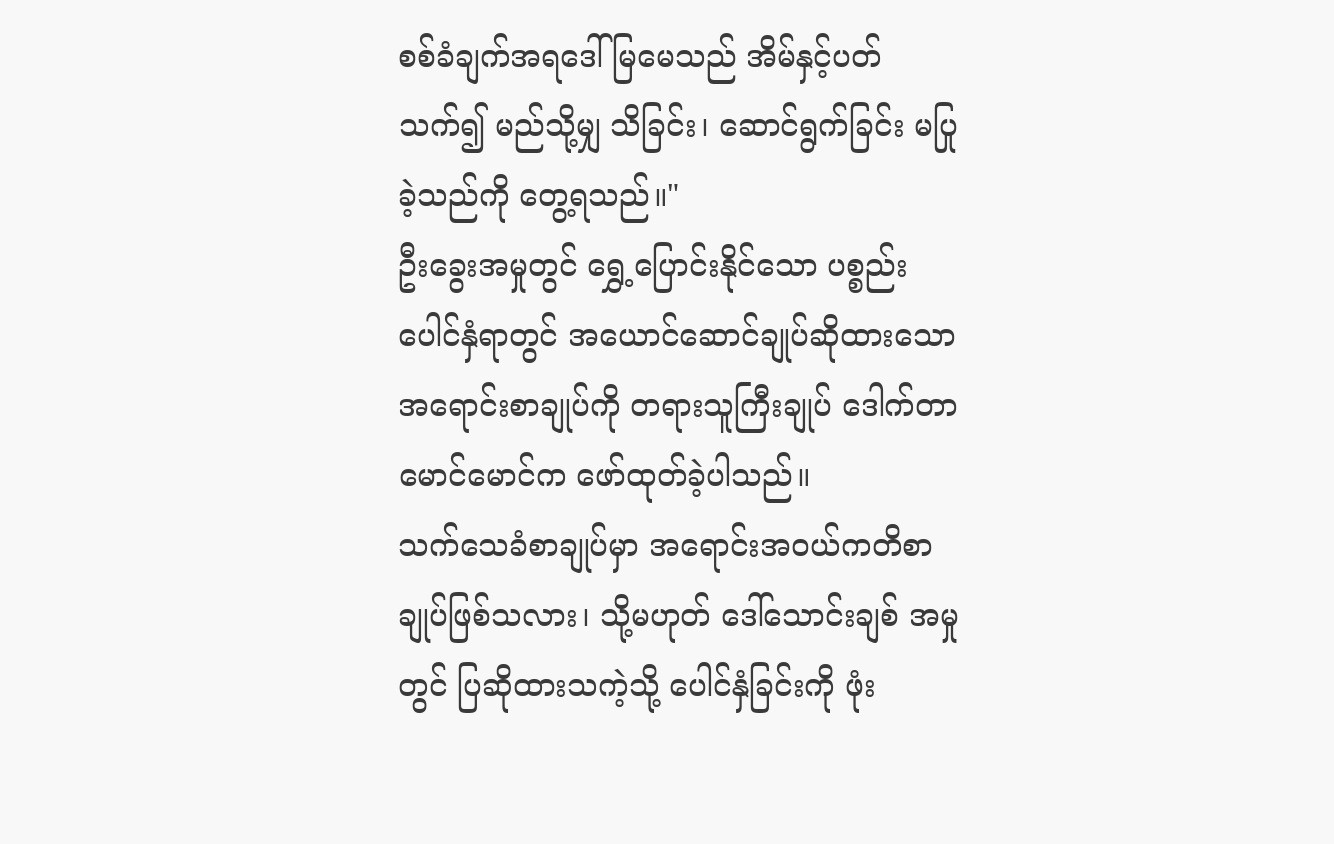စစ်ခံချက်အရဒေါ်မြမေသည် အိမ်နှင့်ပတ်သက်၍ မည်သို့မျှ သိခြင်း၊ ဆောင်ရွက်ခြင်း မပြုခဲ့သည်ကို တွေ့ရသည်။"
ဦးခွေးအမှုတွင် ရွှေ့ပြောင်းနိုင်သော ပစ္စည်းပေါင်နှံရာတွင် အယောင်ဆောင်ချုပ်ဆိုထားသော အရောင်းစာချုပ်ကို တရားသူကြီးချုပ် ဒေါက်တာမောင်မောင်က ဖော်ထုတ်ခဲ့ပါသည်။
သက်သေခံစာချုပ်မှာ အရောင်းအဝယ်ကတိစာချုပ်ဖြစ်သလား၊ သို့မဟုတ် ဒေါ်သောင်းချစ် အမှုတွင် ပြဆိုထားသကဲ့သို့ ပေါင်နှံခြင်းကို ဖုံး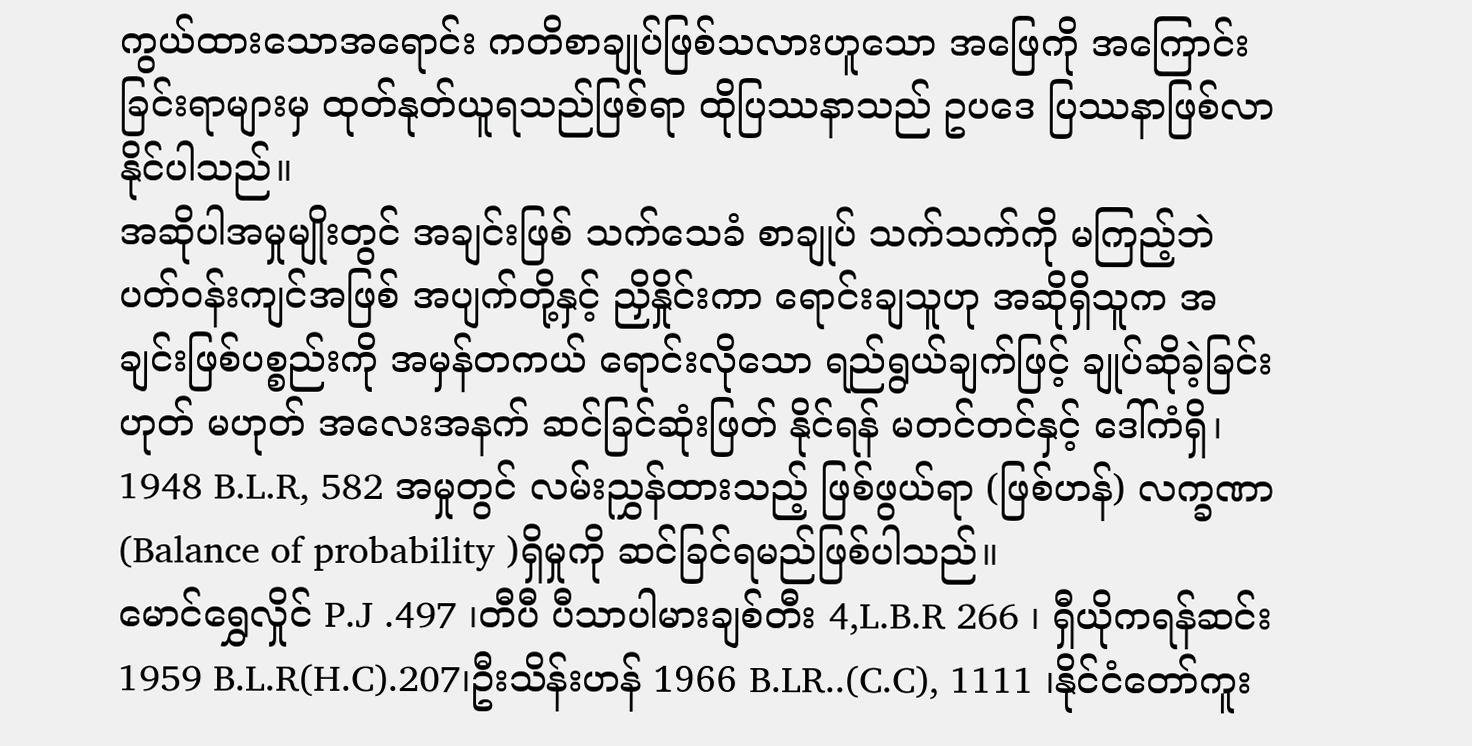ကွယ်ထားသောအရောင်း ကတိစာချုပ်ဖြစ်သလားဟူသော အဖြေကို အကြောင်း ခြင်းရာများမှ ထုတ်နုတ်ယူရသည်ဖြစ်ရာ ထိုပြဿနာသည် ဥပဒေ ပြဿနာဖြစ်လာနိုင်ပါသည်။
အဆိုပါအမှုမျိုးတွင် အချင်းဖြစ် သက်သေခံ စာချုပ် သက်သက်ကို မကြည့်ဘဲ ပတ်ဝန်းကျင်အဖြစ် အပျက်တို့နှင့် ညှိနှိုင်းကာ ရောင်းချသူဟု အဆိုရှိသူက အချင်းဖြစ်ပစ္စည်းကို အမှန်တကယ် ရောင်းလိုသော ရည်ရွယ်ချက်ဖြင့် ချုပ်ဆိုခဲ့ခြင်း ဟုတ် မဟုတ် အလေးအနက် ဆင်ခြင်ဆုံးဖြတ် နိုင်ရန် မတင်တင်နှင့် ဒေါ်ကံရှိ၊ 1948 B.L.R, 582 အမှုတွင် လမ်းညွှန်ထားသည့် ဖြစ်ဖွယ်ရာ (ဖြစ်ဟန်) လက္ခဏာ (Balance of probability )ရှိမှုကို ဆင်ခြင်ရမည်ဖြစ်ပါသည်။
မောင်ရွှေလှိုင် P.J .497 ၊တီပီ ပီသာပါမားချစ်တီး 4,L.B.R 266 ၊ ရှီယိုကရန်ဆင်း 1959 B.L.R(H.C).207၊ဦးသိန်းဟန် 1966 B.LR..(C.C), 1111 ၊နိုင်ငံတော်ကူး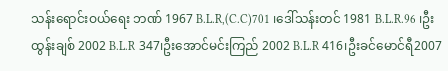သန်းရောင်းဝယ်ရေး ဘဏ် 1967 B.L.R,(C.C)701 ၊ဒေါ်သန်းတင် 1981 B.L.R.96 ၊ဦးထွန်းချစ် 2002 B.L.R 347၊ဦးအောင်မင်းကြည် 2002 B.L.R 416၊ဦးခင်မောင်ရီ2007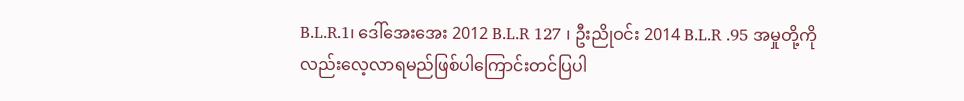B.L.R.1၊ ဒေါ်အေးအေး 2012 B.L.R 127 ၊ ဦးညိုဝင်း 2014 B.L.R .95 အမှုတို့ကိုလည်းလေ့လာရမည်ဖြစ်ပါကြောင်းတင်ပြပါ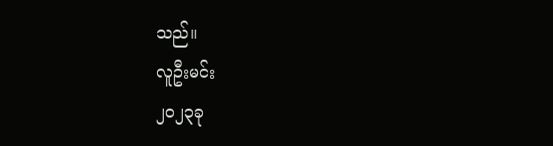သည်။
လူဦးမင်း
၂၀၂၃ခု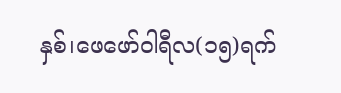နှစ်၊ဖေဖော်ဝါရီလ(၁၅)ရက်